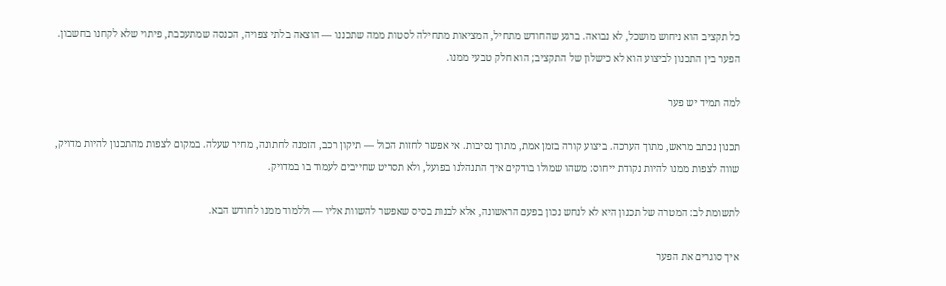כל תקציב הוא ניחוש מושכל, לא נבואה. ברגע שהחודש מתחיל, המציאות מתחילה לסטות ממה שתכננו — הוצאה בלתי צפויה, הכנסה שמתעכבת, פיתוי שלא לקחנו בחשבון. הפער בין התכנון לביצוע הוא לא כישלון של התקציב; הוא חלק טבעי ממנו.

למה תמיד יש פער

תכנון נכתב מראש, מתוך הערכה. ביצוע קורה בזמן אמת, מתוך נסיבות. אי אפשר לחזות הכול — תיקון רכב, הזמנה לחתונה, מחיר שעלה. במקום לצפות מהתכנון להיות מדויק, שווה לצפות ממנו להיות נקודת ייחוס: משהו שמולו בודקים איך התנהלנו בפועל, ולא תסריט שחייבים לעמוד בו במדויק.

לתשומת לב: המטרה של תכנון היא לא לנחש נכון בפעם הראשונה, אלא לבנות בסיס שאפשר להשוות אליו — וללמוד ממנו לחודש הבא.

איך סוגרים את הפער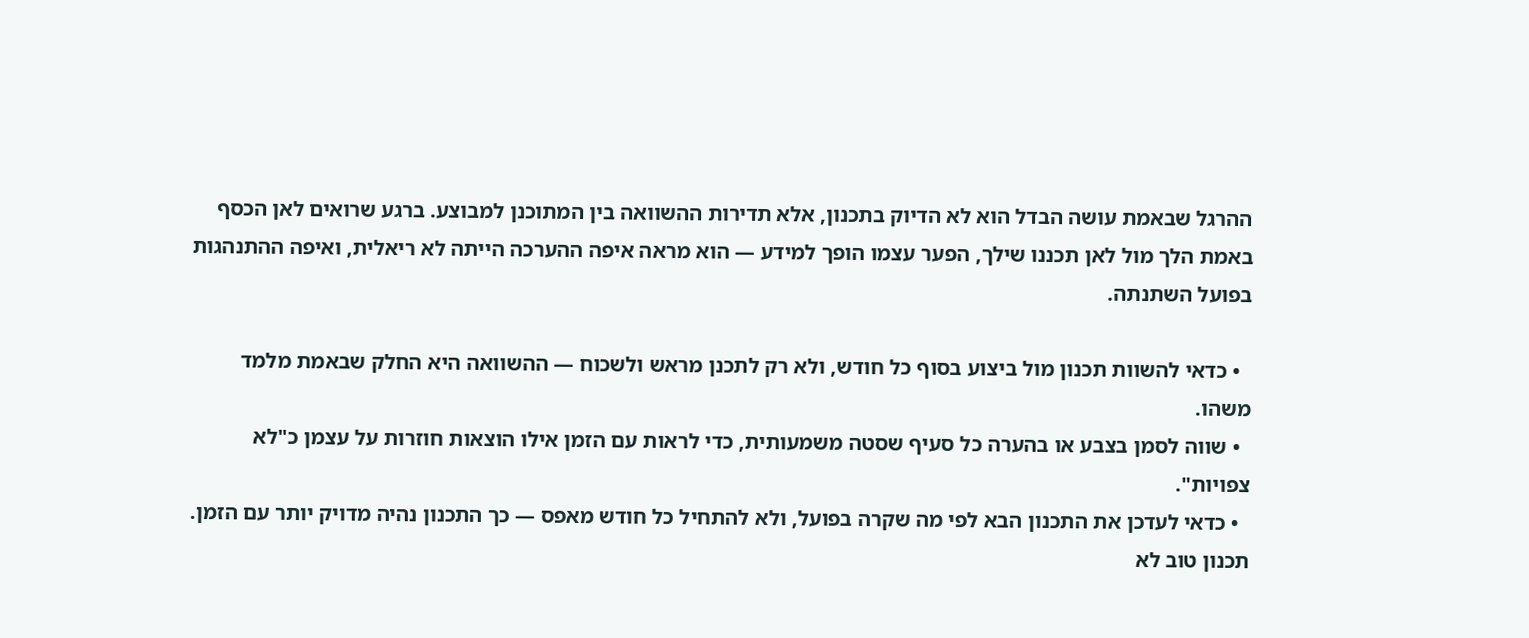ההרגל שבאמת עושה הבדל הוא לא הדיוק בתכנון, אלא תדירות ההשוואה בין המתוכנן למבוצע. ברגע שרואים לאן הכסף באמת הלך מול לאן תכננו שילך, הפער עצמו הופך למידע — הוא מראה איפה ההערכה הייתה לא ריאלית, ואיפה ההתנהגות בפועל השתנתה.

  • כדאי להשוות תכנון מול ביצוע בסוף כל חודש, ולא רק לתכנן מראש ולשכוח — ההשוואה היא החלק שבאמת מלמד משהו.
  • שווה לסמן בצבע או בהערה כל סעיף שסטה משמעותית, כדי לראות עם הזמן אילו הוצאות חוזרות על עצמן כ"לא צפויות".
  • כדאי לעדכן את התכנון הבא לפי מה שקרה בפועל, ולא להתחיל כל חודש מאפס — כך התכנון נהיה מדויק יותר עם הזמן.
תכנון טוב לא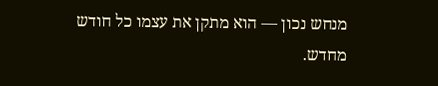מנחש נכון — הוא מתקן את עצמו כל חודש מחדש.